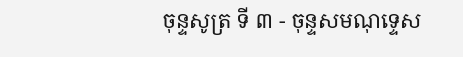ចុន្ទសូត្រ ទី ៣ - ចុន្ទសមណុទ្ទេស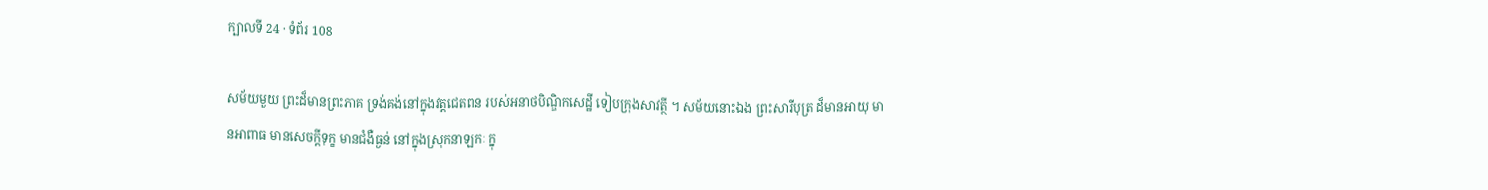ក្បាលទី 24 · ទំព័រ 108

សម័យមួយ ព្រះដ៏មានព្រះភាគ ទ្រង់គង់នៅក្នុងវត្តជេតពន របស់អនាថបិណ្ឌិកសេដ្ឋី ទៀបក្រុងសាវត្ថី ។ សម័យនោះឯង ព្រះសារីបុត្រ ដ៏មានអាយុ មានអាពាធ មានសេចក្តីទុក្ខ មានជំងឺធ្ងន់ នៅក្នុងស្រុកនាឡកៈ ក្នុ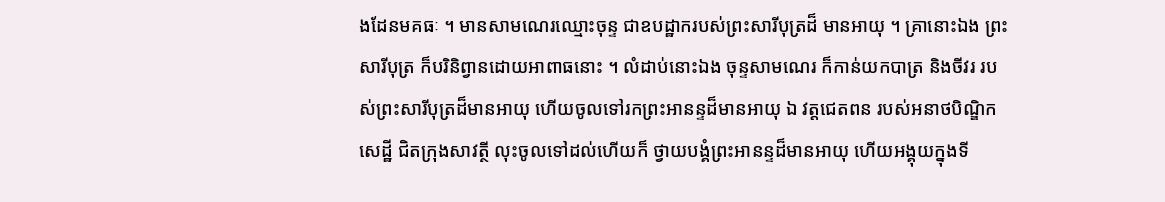ងដែនមគធៈ ។ មានសាមណេរឈ្មោះចុន្ទ ជាឧបដ្ឋាករបស់ព្រះសារីបុត្រដ៏ មានអាយុ ។ គ្រានោះឯង ព្រះសារីបុត្រ ក៏បរិនិព្វានដោយអាពាធនោះ ។ លំដាប់នោះឯង ចុន្ទសាមណេរ ក៏កាន់យកបាត្រ និងចីវរ របស់ព្រះសារីបុត្រដ៏មានអាយុ ហើយចូលទៅរកព្រះអានន្ទដ៏មានអាយុ ឯ វត្តជេតពន របស់អនាថបិណ្ឌិកសេដ្ឋី ជិតក្រុងសាវត្ថី លុះចូលទៅដល់ហើយក៏ ថ្វាយបង្គំព្រះអានន្ទដ៏មានអាយុ ហើយអង្គុយក្នុងទី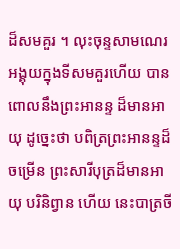ដ៏សមគួរ ។ លុះចុន្ទសាមណេរអង្គុយក្នុងទីសមគួរហើយ បានពោលនឹងព្រះអានន្ទ ដ៏មានអាយុ ដូច្នេះថា បពិត្រព្រះអានន្ទដ៏ចម្រើន ព្រះសារីបុត្រដ៏មានអាយុ បរិនិព្វាន ហើយ នេះបាត្រចី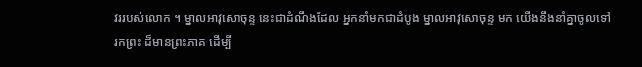វររបស់លោក ។ ម្នាលអាវុសោចុន្ទ នេះជាដំណឹងដែល អ្នកនាំមកជាដំបូង ម្នាលអាវុសោចុន្ទ មក យើងនឹងនាំគ្នាចូលទៅរកព្រះ ដ៏មានព្រះភាគ ដើម្បី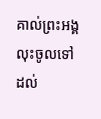គាល់ព្រះអង្គ លុះចូលទៅដល់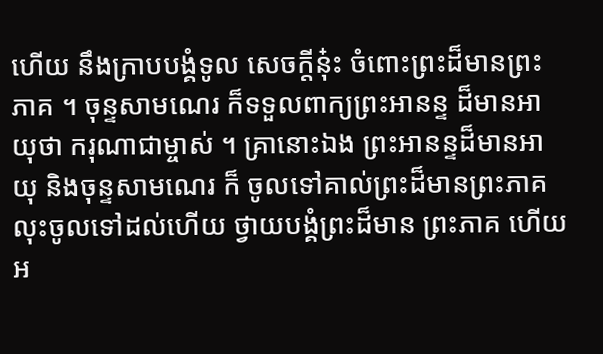ហើយ នឹងក្រាបបង្គំទូល សេចក្តីនុ៎ះ ចំពោះព្រះដ៏មានព្រះភាគ ។ ចុន្ទសាមណេរ ក៏ទទួលពាក្យព្រះអានន្ទ ដ៏មានអាយុថា ករុណាជាម្ចាស់ ។ គ្រានោះឯង ព្រះអានន្ទដ៏មានអាយុ និងចុន្ទសាមណេរ ក៏ ចូលទៅគាល់ព្រះដ៏មានព្រះភាគ លុះចូលទៅដល់ហើយ ថ្វាយបង្គំព្រះដ៏មាន ព្រះភាគ ហើយអ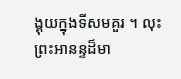ង្គុយក្នុងទីសមគួរ ។ លុះព្រះអានន្ទដ៏មា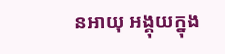នអាយុ អង្គុយក្នុង